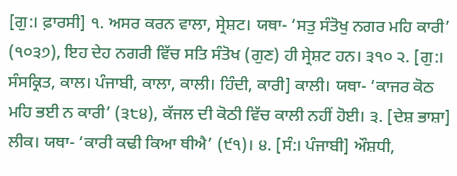[ਗੁ:। ਫ਼ਾਰਸੀ] ੧. ਅਸਰ ਕਰਨ ਵਾਲਾ, ਸ੍ਰੇਸ਼ਟ। ਯਥਾ- ‘ਸਤੁ ਸੰਤੋਖੁ ਨਗਰ ਮਹਿ ਕਾਰੀ’ (੧੦੩੭), ਇਹ ਦੇਹ ਨਗਰੀ ਵਿੱਚ ਸਤਿ ਸੰਤੋਖ (ਗੁਣ) ਹੀ ਸ੍ਰੇਸ਼ਟ ਹਨ। ੩੧੦ ੨. [ਗੁ:। ਸੰਸਕ੍ਰਿਤ, ਕਾਲ। ਪੰਜਾਬੀ, ਕਾਲਾ, ਕਾਲੀ। ਹਿੰਦੀ, ਕਾਰੀ] ਕਾਲੀ। ਯਥਾ- ‘ਕਾਜਰ ਕੋਠ ਮਹਿ ਭਈ ਨ ਕਾਰੀ’ (੩੮੪), ਕੱਜਲ ਦੀ ਕੋਠੀ ਵਿੱਚ ਕਾਲੀ ਨਹੀਂ ਹੋਈ। ੩. [ਦੇਸ਼ ਭਾਸ਼ਾ] ਲੀਕ। ਯਥਾ- ‘ਕਾਰੀ ਕਢੀ ਕਿਆ ਥੀਐ’ (੯੧)। ੪. [ਸੰ:। ਪੰਜਾਬੀ] ਔਸ਼ਧੀ,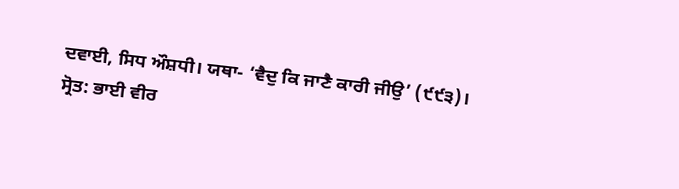ਦਵਾਈ, ਸਿਧ ਔਸ਼ਧੀ। ਯਥਾ- ‘ਵੈਦੁ ਕਿ ਜਾਣੈ ਕਾਰੀ ਜੀਉ’ (੯੯੩)।
ਸ੍ਰੋਤ: ਭਾਈ ਵੀਰ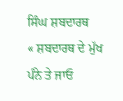ਸਿੰਘ ਸ਼ਬਦਾਰਥ
« ਸ਼ਬਦਾਰਥ ਦੇ ਮੁੱਖ ਪੰਨੇ ਤੇ ਜਾਓ